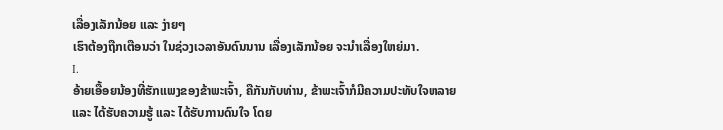ເລື່ອງເລັກນ້ອຍ ແລະ ງ່າຍໆ
ເຮົາຕ້ອງຖືກເຕືອນວ່າ ໃນຊ່ວງເວລາອັນດົນນານ ເລື່ອງເລັກນ້ອຍ ຈະນຳເລື່ອງໃຫຍ່ມາ.
I.
ອ້າຍເອື້ອຍນ້ອງທີ່ຮັກແພງຂອງຂ້າພະເຈົ້າ, ຄືກັນກັບທ່ານ, ຂ້າພະເຈົ້າກໍມີຄວາມປະທັບໃຈຫລາຍ ແລະ ໄດ້ຮັບຄວາມຮູ້ ແລະ ໄດ້ຮັບການດົນໃຈ ໂດຍ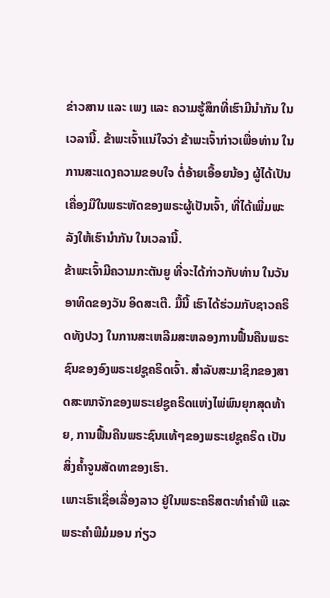ຂ່າວສານ ແລະ ເພງ ແລະ ຄວາມຮູ້ສຶກທີ່ເຮົາມີນຳກັນ ໃນເວລານີ້. ຂ້າພະເຈົ້າແນ່ໃຈວ່າ ຂ້າພະເຈົ້າກ່າວເພື່ອທ່ານ ໃນການສະແດງຄວາມຂອບໃຈ ຕໍ່ອ້າຍເອື້ອຍນ້ອງ ຜູ້ໄດ້ເປັນເຄື່ອງມືໃນພຣະຫັດຂອງພຣະຜູ້ເປັນເຈົ້າ, ທີ່ໄດ້ເພີ່ມພະລັງໃຫ້ເຮົານຳກັນ ໃນເວລານີ້.
ຂ້າພະເຈົ້າມີຄວາມກະຕັນຍູ ທີ່ຈະໄດ້ກ່າວກັບທ່ານ ໃນວັນອາທິດຂອງວັນ ອິດສະເຕີ. ມື້ນີ້ ເຮົາໄດ້ຮ່ວມກັບຊາວຄຣິດທັງປວງ ໃນການສະເຫລີມສະຫລອງການຟື້ນຄືນພຣະຊົນຂອງອົງພຣະເຢຊູຄຣິດເຈົ້າ. ສຳລັບສະມາຊິກຂອງສາດສະໜາຈັກຂອງພຣະເຢຊູຄຣິດແຫ່ງໄພ່ພົນຍຸກສຸດທ້າຍ, ການຟື້ນຄືນພຣະຊົນແທ້ໆຂອງພຣະເຢຊູຄຣິດ ເປັນສິ່ງຄ້ຳຈູນສັດທາຂອງເຮົາ.
ເພາະເຮົາເຊື່ອເລື່ອງລາວ ຢູ່ໃນພຣະຄຣິສຕະທຳຄຳພີ ແລະ ພຣະຄຳພີມໍມອນ ກ່ຽວ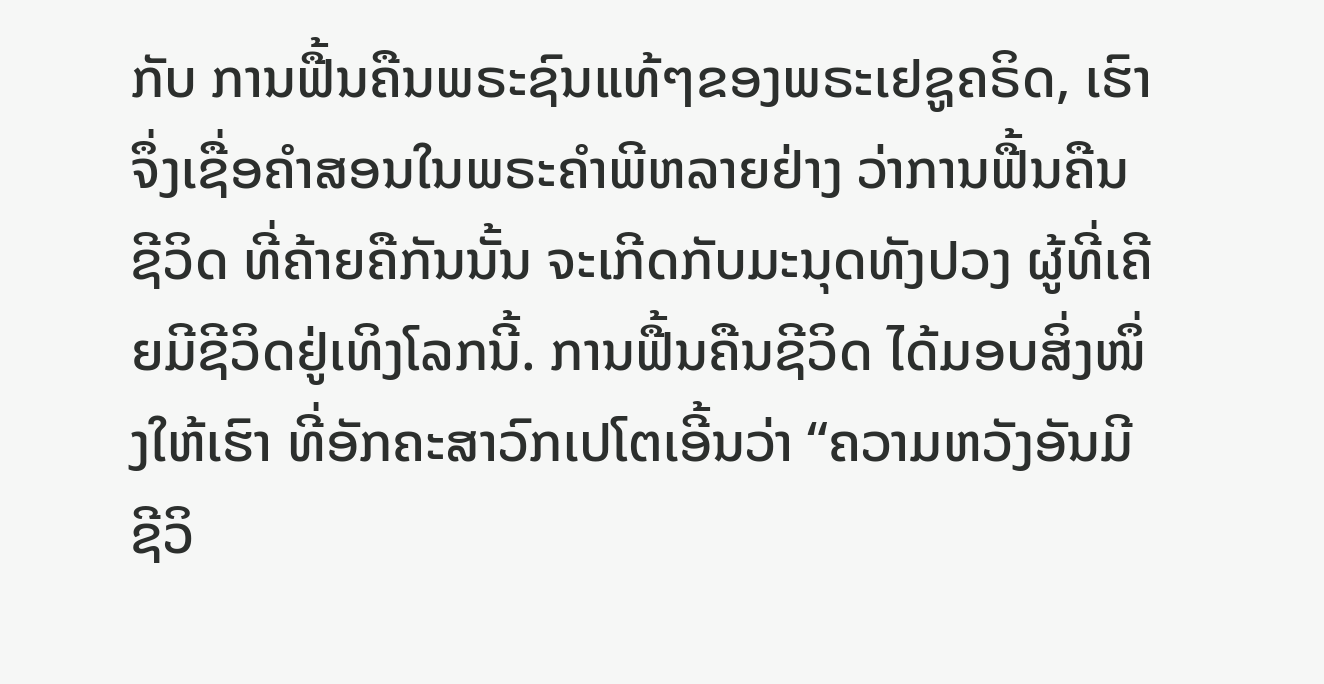ກັບ ການຟື້ນຄືນພຣະຊົນແທ້ໆຂອງພຣະເຢຊູຄຣິດ, ເຮົາຈຶ່ງເຊື່ອຄຳສອນໃນພຣະຄຳພີຫລາຍຢ່າງ ວ່າການຟື້ນຄືນຊີວິດ ທີ່ຄ້າຍຄືກັນນັ້ນ ຈະເກີດກັບມະນຸດທັງປວງ ຜູ້ທີ່ເຄີຍມີຊີວິດຢູ່ເທິງໂລກນີ້. ການຟື້ນຄືນຊີວິດ ໄດ້ມອບສິ່ງໜຶ່ງໃຫ້ເຮົາ ທີ່ອັກຄະສາວົກເປໂຕເອີ້ນວ່າ “ຄວາມຫວັງອັນມີຊີວິ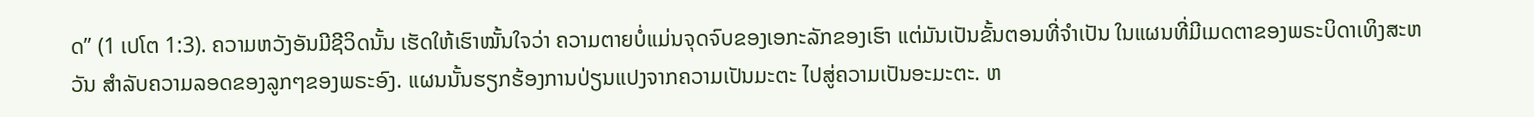ດ” (1 ເປໂຕ 1:3). ຄວາມຫວັງອັນມີຊີວິດນັ້ນ ເຮັດໃຫ້ເຮົາໝັ້ນໃຈວ່າ ຄວາມຕາຍບໍ່ແມ່ນຈຸດຈົບຂອງເອກະລັກຂອງເຮົາ ແຕ່ມັນເປັນຂັ້ນຕອນທີ່ຈຳເປັນ ໃນແຜນທີ່ມີເມດຕາຂອງພຣະບິດາເທິງສະຫວັນ ສຳລັບຄວາມລອດຂອງລູກໆຂອງພຣະອົງ. ແຜນນັ້ນຮຽກຮ້ອງການປ່ຽນແປງຈາກຄວາມເປັນມະຕະ ໄປສູ່ຄວາມເປັນອະມະຕະ. ຫ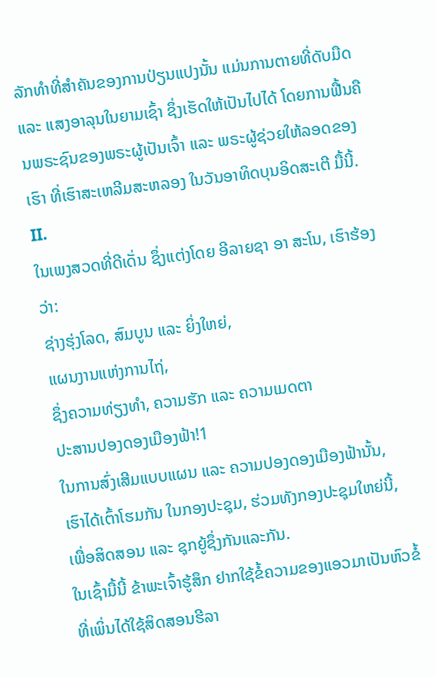ລັກທຳທີ່ສຳຄັນຂອງການປ່ຽນແປງນັ້ນ ແມ່ນການຕາຍທີ່ດັບມືດ ແລະ ແສງອາລຸນໃນຍາມເຊົ້າ ຊຶ່ງເຮັດໃຫ້ເປັນໄປໄດ້ ໂດຍການຟື້ນຄືນພຣະຊົນຂອງພຣະຜູ້ເປັນເຈົ້າ ແລະ ພຣະຜູ້ຊ່ວຍໃຫ້ລອດຂອງເຮົາ ທີ່ເຮົາສະເຫລີມສະຫລອງ ໃນວັນອາທິດບຸນອິດສະເຕີ ມື້ນີ້.
II.
ໃນເພງສວດທີ່ດີເດັ່ນ ຊຶ່ງແຕ່ງໂດຍ ອີລາຍຊາ ອາ ສະໂນ, ເຮົາຮ້ອງວ່າ:
ຊ່າງຮຸ່ງໂລດ, ສົມບູນ ແລະ ຍິ່ງໃຫຍ່,
ແຜນງານແຫ່ງການໄຖ່,
ຊຶ່ງຄວາມທ່ຽງທຳ, ຄວາມຮັກ ແລະ ຄວາມເມດຕາ
ປະສານປອງດອງເມືອງຟ້າ!1
ໃນການສົ່ງເສີມແບບແຜນ ແລະ ຄວາມປອງດອງເມືອງຟ້ານັ້ນ, ເຮົາໄດ້ເຕົ້າໂຮມກັນ ໃນກອງປະຊຸມ, ຮ່ວມທັງກອງປະຊຸມໃຫຍ່ນີ້, ເພື່ອສິດສອນ ແລະ ຊຸກຍູ້ຊຶ່ງກັນແລະກັນ.
ໃນເຊົ້າມື້ນີ້ ຂ້າພະເຈົ້າຮູ້ສຶກ ຢາກໃຊ້ຂໍ້ຄວາມຂອງແອວມາເປັນຫົວຂໍ້ ທີ່ເພິ່ນໄດ້ໃຊ້ສິດສອນຮີລາ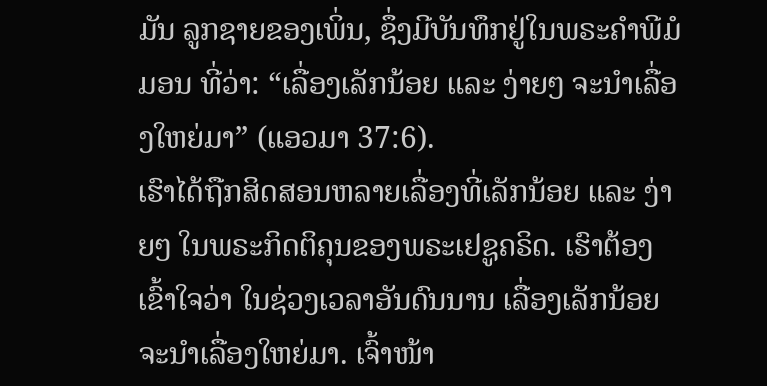ມັນ ລູກຊາຍຂອງເພິ່ນ, ຊຶ່ງມີບັນທຶກຢູ່ໃນພຣະຄຳພີມໍມອນ ທີ່ວ່າ: “ເລື່ອງເລັກນ້ອຍ ແລະ ງ່າຍໆ ຈະນຳເລື່ອງໃຫຍ່ມາ” (ແອວມາ 37:6).
ເຮົາໄດ້ຖືກສິດສອນຫລາຍເລື່ອງທີ່ເລັກນ້ອຍ ແລະ ງ່າຍໆ ໃນພຣະກິດຕິຄຸນຂອງພຣະເຢຊູຄຣິດ. ເຮົາຕ້ອງເຂົ້າໃຈວ່າ ໃນຊ່ວງເວລາອັນດົນນານ ເລື່ອງເລັກນ້ອຍ ຈະນຳເລື່ອງໃຫຍ່ມາ. ເຈົ້າໜ້າ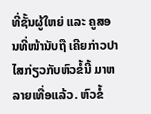ທີ່ຊັ້ນຜູ້ໃຫຍ່ ແລະ ຄູສອນທີ່ໜ້ານັບຖື ເຄີຍກ່າວປາໄສກ່ຽວກັບຫົວຂໍ້ນີ້ ມາຫລາຍເທື່ອແລ້ວ. ຫົວຂໍ້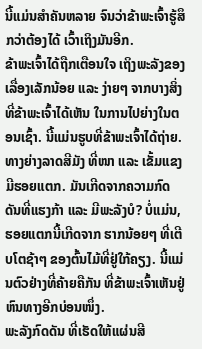ນີ້ແມ່ນສຳຄັນຫລາຍ ຈົນວ່າຂ້າພະເຈົ້າຮູ້ສຶກວ່າຕ້ອງໄດ້ ເວົ້າເຖິງມັນອີກ.
ຂ້າພະເຈົ້າໄດ້ຖືກເຕືອນໃຈ ເຖິງພະລັງຂອງເລື່ອງເລັກນ້ອຍ ແລະ ງ່າຍໆ ຈາກບາງສິ່ງທີ່ຂ້າພະເຈົ້າໄດ້ເຫັນ ໃນການໄປຍ່າງໃນຕອນເຊົ້າ. ນີ້ແມ່ນຮູບທີ່ຂ້າພະເຈົ້າໄດ້ຖ່າຍ. ທາງຍ່າງລາດສີມັງ ທີ່ໜາ ແລະ ເຂັ້ມແຂງ ມີຮອຍແຕກ. ມັນເກີດຈາກຄວາມກົດດັນທີ່ແຮງກ້າ ແລະ ມີພະລັງບໍ? ບໍ່ແມ່ນ, ຮອຍແຕກນີ້ເກີດຈາກ ຮາກນ້ອຍໆ ທີ່ເຕີບໂຕຊ້າໆ ຂອງຕົ້ນໄມ້ທີ່ຢູ່ໃກ້ຄຽງ. ນີ້ແມ່ນຕົວຢ່າງທີ່ຄ້າຍຄືກັນ ທີ່ຂ້າພະເຈົ້າເຫັນຢູ່ຫົນທາງອີກບ່ອນໜຶ່ງ.
ພະລັງກົດດັນ ທີ່ເຮັດໃຫ້ແຜ່ນສີ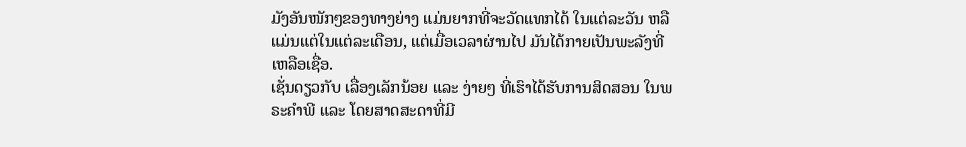ມັງອັນໜັກໆຂອງທາງຍ່າງ ແມ່ນຍາກທີ່ຈະວັດແທກໄດ້ ໃນແຕ່ລະວັນ ຫລື ແມ່ນແຕ່ໃນແຕ່ລະເດືອນ, ແຕ່ເມື່ອເວລາຜ່ານໄປ ມັນໄດ້ກາຍເປັນພະລັງທີ່ເຫລືອເຊື່ອ.
ເຊັ່ນດຽວກັບ ເລື່ອງເລັກນ້ອຍ ແລະ ງ່າຍໆ ທີ່ເຮົາໄດ້ຮັບການສິດສອນ ໃນພຣະຄຳພີ ແລະ ໂດຍສາດສະດາທີ່ມີ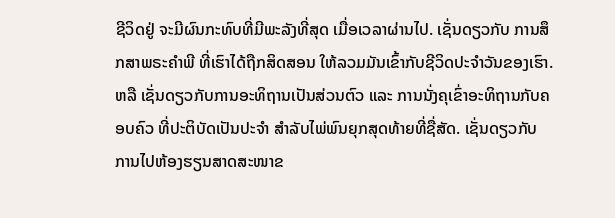ຊີວິດຢູ່ ຈະມີຜົນກະທົບທີ່ມີພະລັງທີ່ສຸດ ເມື່ອເວລາຜ່ານໄປ. ເຊັ່ນດຽວກັບ ການສຶກສາພຣະຄຳພີ ທີ່ເຮົາໄດ້ຖືກສິດສອນ ໃຫ້ລວມມັນເຂົ້າກັບຊີວິດປະຈຳວັນຂອງເຮົາ. ຫລື ເຊັ່ນດຽວກັບການອະທິຖານເປັນສ່ວນຕົວ ແລະ ການນັ່ງຄຸເຂົ່າອະທິຖານກັບຄອບຄົວ ທີ່ປະຕິບັດເປັນປະຈຳ ສຳລັບໄພ່ພົນຍຸກສຸດທ້າຍທີ່ຊື່ສັດ. ເຊັ່ນດຽວກັບ ການໄປຫ້ອງຮຽນສາດສະໜາຂ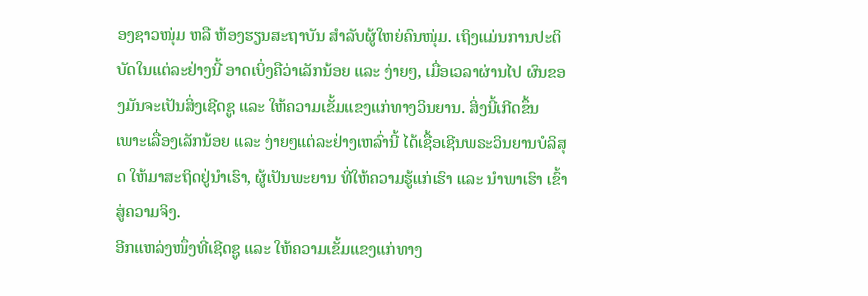ອງຊາວໜຸ່ມ ຫລື ຫ້ອງຮຽນສະຖາບັນ ສຳລັບຜູ້ໃຫຍ່ຄົນໜຸ່ມ. ເຖິງແມ່ນການປະຕິບັດໃນແຕ່ລະຢ່າງນີ້ ອາດເບິ່ງຄືວ່າເລັກນ້ອຍ ແລະ ງ່າຍໆ, ເມື່ອເວລາຜ່ານໄປ ຜົນຂອງມັນຈະເປັນສິ່ງເຊີດຊູ ແລະ ໃຫ້ຄວາມເຂັ້ມແຂງແກ່ທາງວິນຍານ. ສິ່ງນີ້ເກີດຂຶ້ນ ເພາະເລື່ອງເລັກນ້ອຍ ແລະ ງ່າຍໆແຕ່ລະຢ່າງເຫລົ່ານີ້ ໄດ້ເຊື້ອເຊີນພຣະວິນຍານບໍລິສຸດ ໃຫ້ມາສະຖິດຢູ່ນຳເຮົາ, ຜູ້ເປັນພະຍານ ທີ່ໃຫ້ຄວາມຮູ້ແກ່ເຮົາ ແລະ ນຳພາເຮົາ ເຂົ້າສູ່ຄວາມຈິງ.
ອີກແຫລ່ງໜຶ່ງທີ່ເຊີດຊູ ແລະ ໃຫ້ຄວາມເຂັ້ມແຂງແກ່ທາງ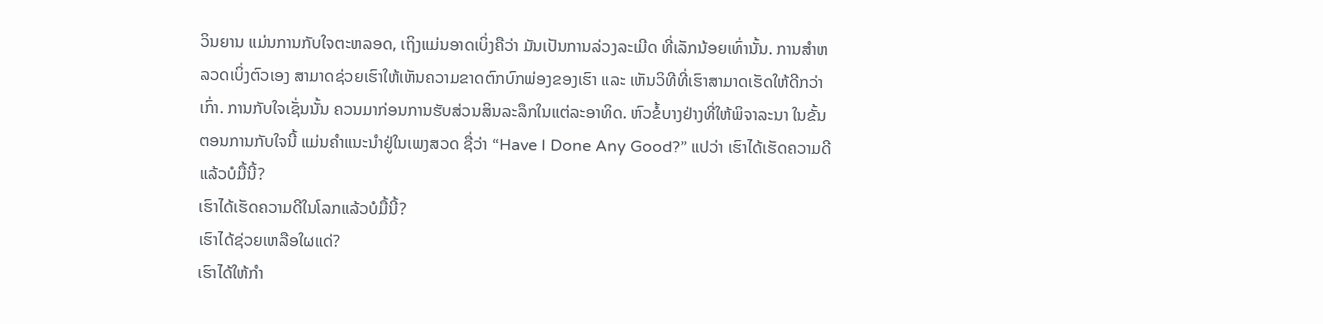ວິນຍານ ແມ່ນການກັບໃຈຕະຫລອດ, ເຖິງແມ່ນອາດເບິ່ງຄືວ່າ ມັນເປັນການລ່ວງລະເມີດ ທີ່ເລັກນ້ອຍເທົ່ານັ້ນ. ການສຳຫລວດເບິ່ງຕົວເອງ ສາມາດຊ່ວຍເຮົາໃຫ້ເຫັນຄວາມຂາດຕົກບົກພ່ອງຂອງເຮົາ ແລະ ເຫັນວິທີທີ່ເຮົາສາມາດເຮັດໃຫ້ດີກວ່າເກົ່າ. ການກັບໃຈເຊັ່ນນັ້ນ ຄວນມາກ່ອນການຮັບສ່ວນສິນລະລຶກໃນແຕ່ລະອາທິດ. ຫົວຂໍ້ບາງຢ່າງທີ່ໃຫ້ພິຈາລະນາ ໃນຂັ້ນຕອນການກັບໃຈນີ້ ແມ່ນຄຳແນະນຳຢູ່ໃນເພງສວດ ຊື່ວ່າ “Have I Done Any Good?” ແປວ່າ ເຮົາໄດ້ເຮັດຄວາມດີແລ້ວບໍມື້ນີ້?
ເຮົາໄດ້ເຮັດຄວາມດີໃນໂລກແລ້ວບໍມື້ນີ້?
ເຮົາໄດ້ຊ່ວຍເຫລືອໃຜແດ່?
ເຮົາໄດ້ໃຫ້ກຳ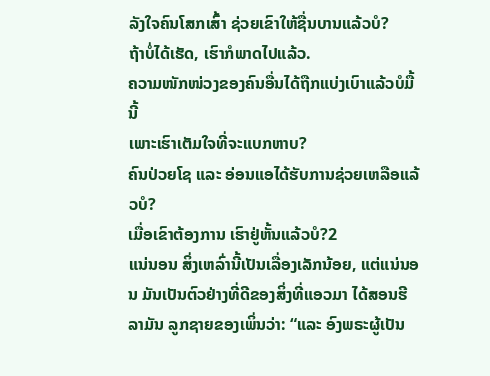ລັງໃຈຄົນໂສກເສົ້າ ຊ່ວຍເຂົາໃຫ້ຊື່ນບານແລ້ວບໍ?
ຖ້າບໍ່ໄດ້ເຮັດ, ເຮົາກໍພາດໄປແລ້ວ.
ຄວາມໜັກໜ່ວງຂອງຄົນອື່ນໄດ້ຖືກແບ່ງເບົາແລ້ວບໍມື້ນີ້
ເພາະເຮົາເຕັມໃຈທີ່ຈະແບກຫາບ?
ຄົນປ່ວຍໂຊ ແລະ ອ່ອນແອໄດ້ຮັບການຊ່ວຍເຫລືອແລ້ວບໍ?
ເມື່ອເຂົາຕ້ອງການ ເຮົາຢູ່ຫັ້ນແລ້ວບໍ?2
ແນ່ນອນ ສິ່ງເຫລົ່ານີ້ເປັນເລື່ອງເລັກນ້ອຍ, ແຕ່ແນ່ນອນ ມັນເປັນຕົວຢ່າງທີ່ດີຂອງສິ່ງທີ່ແອວມາ ໄດ້ສອນຮີລາມັນ ລູກຊາຍຂອງເພິ່ນວ່າ: “ແລະ ອົງພຣະຜູ້ເປັນ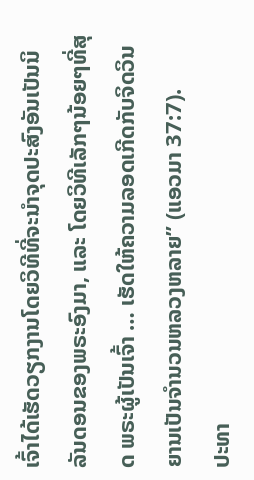ເຈົ້າໄດ້ເຮັດວຽກງານໂດຍວິທີທີ່ຈະນຳຈຸດປະສົງອັນເປັນນິລັນດອນຂອງພຣະອົງມາ, ແລະ ໂດຍວິທີເລັກໆນ້ອຍໆທີ່ສຸດ ພຣະຜູ້ເປັນເຈົ້າ … ເຮັດໃຫ້ຄວາມລອດເກີດກັບຈິດວິນຍານເປັນຈຳນວນຫລວງຫລາຍ” (ແອວມາ 37:7).
ປະທາ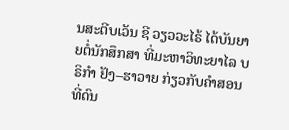ນສະຕີບເວັນ ຊີ ວຽວວະໄຣ້ ໄດ້ບັນຍາຍຕໍ່ນັກສຶກສາ ທີ່ມະຫາວິທະຍາໄລ ບຣິກຳ ຢັງ–ຮາວາຍ ກ່ຽວກັບຄຳສອນທີ່ດົນ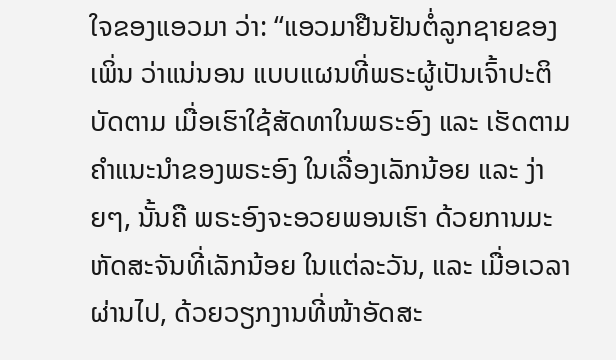ໃຈຂອງແອວມາ ວ່າ: “ແອວມາຢືນຢັນຕໍ່ລູກຊາຍຂອງເພິ່ນ ວ່າແນ່ນອນ ແບບແຜນທີ່ພຣະຜູ້ເປັນເຈົ້າປະຕິບັດຕາມ ເມື່ອເຮົາໃຊ້ສັດທາໃນພຣະອົງ ແລະ ເຮັດຕາມຄຳແນະນຳຂອງພຣະອົງ ໃນເລື່ອງເລັກນ້ອຍ ແລະ ງ່າຍໆ, ນັ້ນຄື ພຣະອົງຈະອວຍພອນເຮົາ ດ້ວຍການມະຫັດສະຈັນທີ່ເລັກນ້ອຍ ໃນແຕ່ລະວັນ, ແລະ ເມື່ອເວລາຜ່ານໄປ, ດ້ວຍວຽກງານທີ່ໜ້າອັດສະ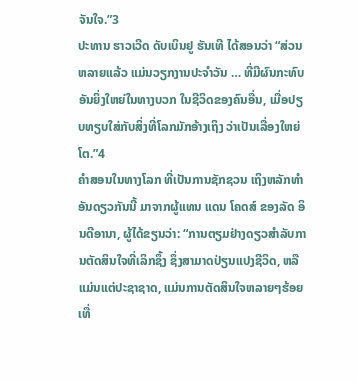ຈັນໃຈ.”3
ປະທານ ຮາວເວີດ ດັບເບິນຢູ ຮັນເທີ ໄດ້ສອນວ່າ “ສ່ວນຫລາຍແລ້ວ ແມ່ນວຽກງານປະຈຳວັນ … ທີ່ມີຜົນກະທົບອັນຍິ່ງໃຫຍ່ໃນທາງບວກ ໃນຊີວິດຂອງຄົນອື່ນ, ເມື່ອປຽບທຽບໃສ່ກັບສິ່ງທີ່ໂລກມັກອ້າງເຖິງ ວ່າເປັນເລື່ອງໃຫຍ່ໂຕ.”4
ຄຳສອນໃນທາງໂລກ ທີ່ເປັນການຊັກຊວນ ເຖິງຫລັກທຳອັນດຽວກັນນີ້ ມາຈາກຜູ້ແທນ ແດນ ໂຄດສ໌ ຂອງລັດ ອິນດີອານາ, ຜູ້ໄດ້ຂຽນວ່າ: “ການຕຽມຢ່າງດຽວສຳລັບການຕັດສິນໃຈທີ່ເລິກຊຶ້ງ ຊຶ່ງສາມາດປ່ຽນແປງຊີວິດ, ຫລື ແມ່ນແຕ່ປະຊາຊາດ, ແມ່ນການຕັດສິນໃຈຫລາຍໆຮ້ອຍເທື່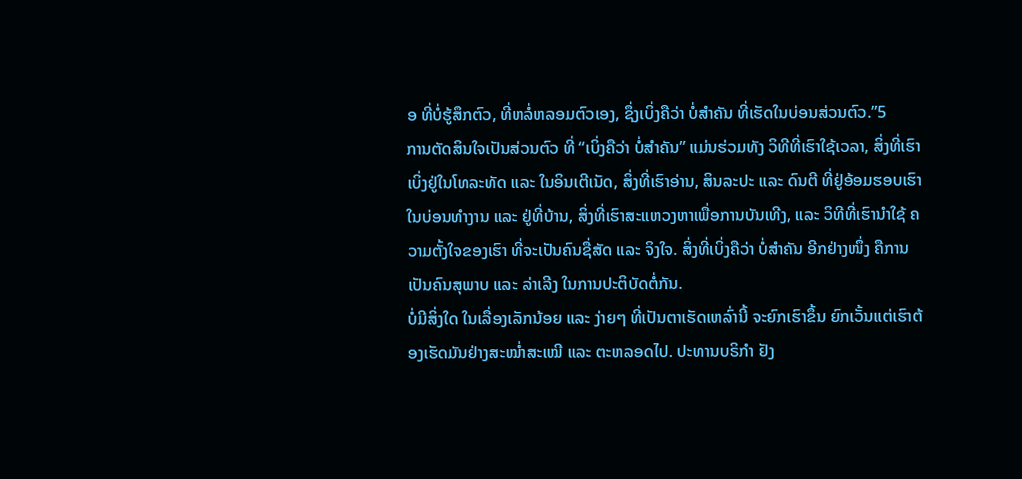ອ ທີ່ບໍ່ຮູ້ສຶກຕົວ, ທີ່ຫລໍ່ຫລອມຕົວເອງ, ຊຶ່ງເບິ່ງຄືວ່າ ບໍ່ສຳຄັນ ທີ່ເຮັດໃນບ່ອນສ່ວນຕົວ.”5
ການຕັດສິນໃຈເປັນສ່ວນຕົວ ທີ່ “ເບິ່ງຄືວ່າ ບໍ່ສຳຄັນ” ແມ່ນຮ່ວມທັງ ວິທີທີ່ເຮົາໃຊ້ເວລາ, ສິ່ງທີ່ເຮົາເບິ່ງຢູ່ໃນໂທລະທັດ ແລະ ໃນອິນເຕີເນັດ, ສິ່ງທີ່ເຮົາອ່ານ, ສິນລະປະ ແລະ ດົນຕີ ທີ່ຢູ່ອ້ອມຮອບເຮົາ ໃນບ່ອນທຳງານ ແລະ ຢູ່ທີ່ບ້ານ, ສິ່ງທີ່ເຮົາສະແຫວງຫາເພື່ອການບັນເທີງ, ແລະ ວິທີທີ່ເຮົານຳໃຊ້ ຄວາມຕັ້ງໃຈຂອງເຮົາ ທີ່ຈະເປັນຄົນຊື່ສັດ ແລະ ຈິງໃຈ. ສິ່ງທີ່ເບິ່ງຄືວ່າ ບໍ່ສຳຄັນ ອີກຢ່າງໜຶ່ງ ຄືການເປັນຄົນສຸພາບ ແລະ ລ່າເລີງ ໃນການປະຕິບັດຕໍ່ກັນ.
ບໍ່ມີສິ່ງໃດ ໃນເລື່ອງເລັກນ້ອຍ ແລະ ງ່າຍໆ ທີ່ເປັນຕາເຮັດເຫລົ່ານີ້ ຈະຍົກເຮົາຂຶ້ນ ຍົກເວັ້ນແຕ່ເຮົາຕ້ອງເຮັດມັນຢ່າງສະໝ່ຳສະເໝີ ແລະ ຕະຫລອດໄປ. ປະທານບຣິກຳ ຢັງ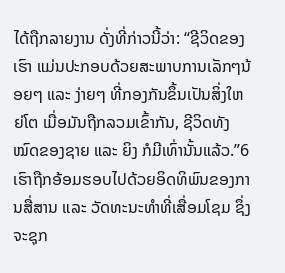ໄດ້ຖືກລາຍງານ ດັ່ງທີ່ກ່າວນີ້ວ່າ: “ຊີວິດຂອງເຮົາ ແມ່ນປະກອບດ້ວຍສະພາບການເລັກໆນ້ອຍໆ ແລະ ງ່າຍໆ ທີ່ກອງກັນຂຶ້ນເປັນສິ່ງໃຫຍ່ໂຕ ເມື່ອມັນຖືກລວມເຂົ້າກັນ, ຊີວິດທັງໝົດຂອງຊາຍ ແລະ ຍິງ ກໍມີເທົ່ານັ້ນແລ້ວ.”6
ເຮົາຖືກອ້ອມຮອບໄປດ້ວຍອິດທິພົນຂອງການສື່ສານ ແລະ ວັດທະນະທຳທີ່ເສື່ອມໂຊມ ຊຶ່ງຈະຊຸກ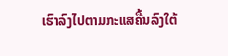ເຮົາລົງໄປຕາມກະແສຄື້ນລົງໃຕ້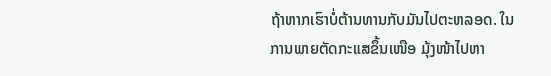ຖ້າຫາກເຮົາບໍ່ຕ້ານທານກັບມັນໄປຕະຫລອດ. ໃນການພາຍຕັດກະແສຂຶ້ນເໜືອ ມຸ້ງໜ້າໄປຫາ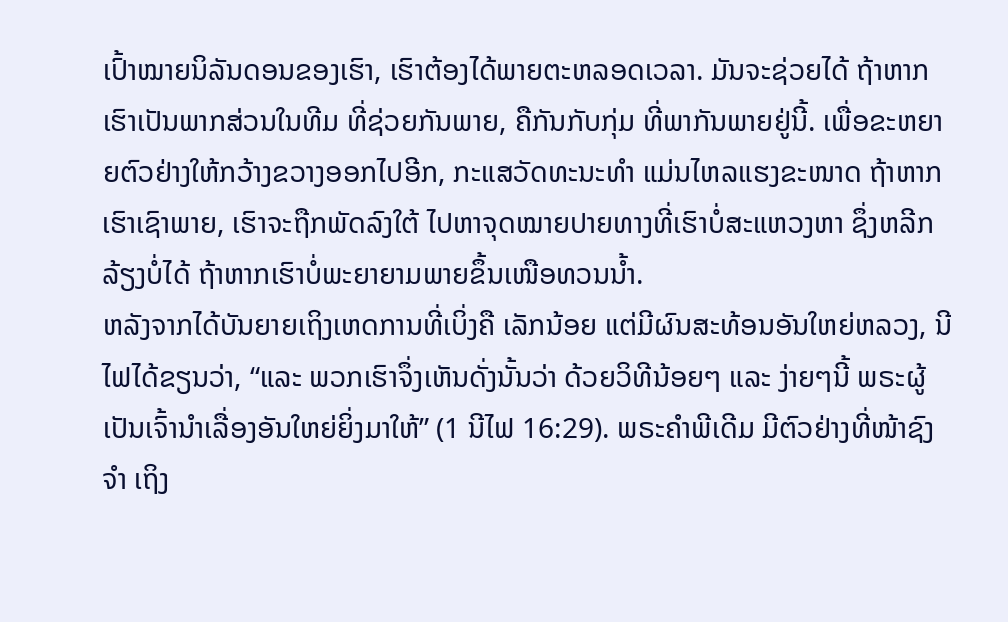ເປົ້າໝາຍນິລັນດອນຂອງເຮົາ, ເຮົາຕ້ອງໄດ້ພາຍຕະຫລອດເວລາ. ມັນຈະຊ່ວຍໄດ້ ຖ້າຫາກເຮົາເປັນພາກສ່ວນໃນທີມ ທີ່ຊ່ວຍກັນພາຍ, ຄືກັນກັບກຸ່ມ ທີ່ພາກັນພາຍຢູ່ນີ້. ເພື່ອຂະຫຍາຍຕົວຢ່າງໃຫ້ກວ້າງຂວາງອອກໄປອີກ, ກະແສວັດທະນະທຳ ແມ່ນໄຫລແຮງຂະໜາດ ຖ້າຫາກເຮົາເຊົາພາຍ, ເຮົາຈະຖືກພັດລົງໃຕ້ ໄປຫາຈຸດໝາຍປາຍທາງທີ່ເຮົາບໍ່ສະແຫວງຫາ ຊຶ່ງຫລີກລ້ຽງບໍ່ໄດ້ ຖ້າຫາກເຮົາບໍ່ພະຍາຍາມພາຍຂຶ້ນເໜືອທວນນ້ຳ.
ຫລັງຈາກໄດ້ບັນຍາຍເຖິງເຫດການທີ່ເບິ່ງຄື ເລັກນ້ອຍ ແຕ່ມີຜົນສະທ້ອນອັນໃຫຍ່ຫລວງ, ນີໄຟໄດ້ຂຽນວ່າ, “ແລະ ພວກເຮົາຈຶ່ງເຫັນດັ່ງນັ້ນວ່າ ດ້ວຍວິທີນ້ອຍໆ ແລະ ງ່າຍໆນີ້ ພຣະຜູ້ເປັນເຈົ້ານຳເລື່ອງອັນໃຫຍ່ຍິ່ງມາໃຫ້” (1 ນີໄຟ 16:29). ພຣະຄຳພີເດີມ ມີຕົວຢ່າງທີ່ໜ້າຊົງຈຳ ເຖິງ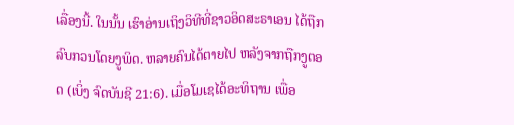ເລື່ອງນີ້. ໃນນັ້ນ ເຮົາອ່ານເຖິງວິທີທີ່ຊາວອິດສະຣາເອນ ໄດ້ຖືກລົບກວນໂດຍງູພິດ. ຫລາຍຄົນໄດ້ຕາຍໄປ ຫລັງຈາກຖືກງູຕອດ (ເບິ່ງ ຈົດບັນຊີ 21:6). ເມື່ອໂມເຊໄດ້ອະທິຖານ ເພື່ອ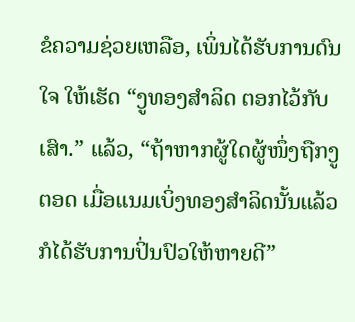ຂໍຄວາມຊ່ວຍເຫລືອ, ເພິ່ນໄດ້ຮັບການດົນໃຈ ໃຫ້ເຮັດ “ງູທອງສຳລິດ ຕອກໄວ້ກັບເສົາ.” ແລ້ວ, “ຖ້າຫາກຜູ້ໃດຜູ້ໜຶ່ງຖືກງູຕອດ ເມື່ອແນມເບິ່ງທອງສຳລິດນັ້ນແລ້ວ ກໍໄດ້ຮັບການປິ່ນປົວໃຫ້ຫາຍດີ”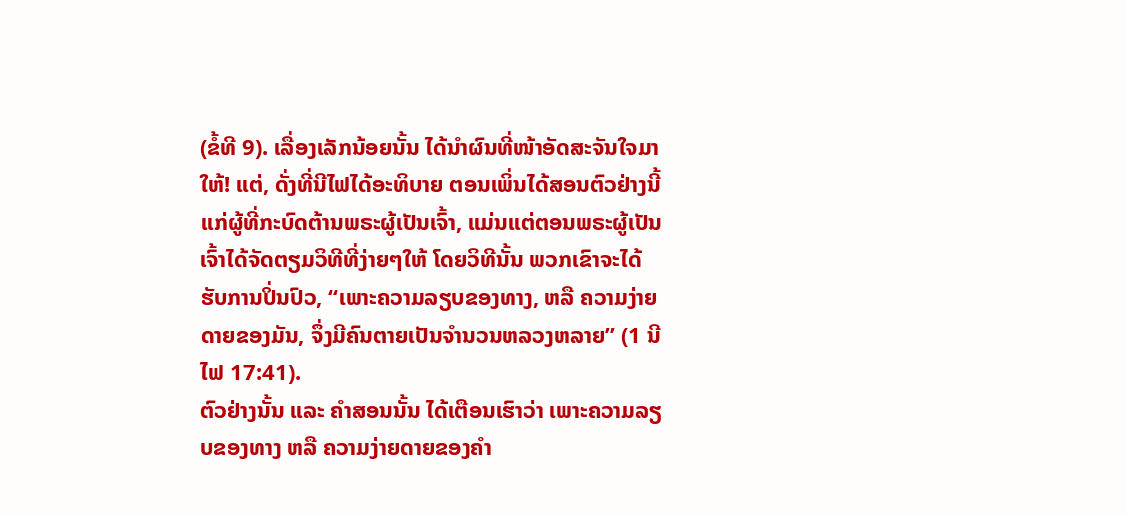(ຂໍ້ທີ 9). ເລື່ອງເລັກນ້ອຍນັ້ນ ໄດ້ນຳຜົນທີ່ໜ້າອັດສະຈັນໃຈມາໃຫ້! ແຕ່, ດັ່ງທີ່ນີໄຟໄດ້ອະທິບາຍ ຕອນເພິ່ນໄດ້ສອນຕົວຢ່າງນີ້ແກ່ຜູ້ທີ່ກະບົດຕ້ານພຣະຜູ້ເປັນເຈົ້າ, ແມ່ນແຕ່ຕອນພຣະຜູ້ເປັນເຈົ້າໄດ້ຈັດຕຽມວິທີທີ່ງ່າຍໆໃຫ້ ໂດຍວິທີນັ້ນ ພວກເຂົາຈະໄດ້ຮັບການປິ່ນປົວ, “ເພາະຄວາມລຽບຂອງທາງ, ຫລື ຄວາມງ່າຍດາຍຂອງມັນ, ຈຶ່ງມີຄົນຕາຍເປັນຈຳນວນຫລວງຫລາຍ” (1 ນີໄຟ 17:41).
ຕົວຢ່າງນັ້ນ ແລະ ຄຳສອນນັ້ນ ໄດ້ເຕືອນເຮົາວ່າ ເພາະຄວາມລຽບຂອງທາງ ຫລື ຄວາມງ່າຍດາຍຂອງຄຳ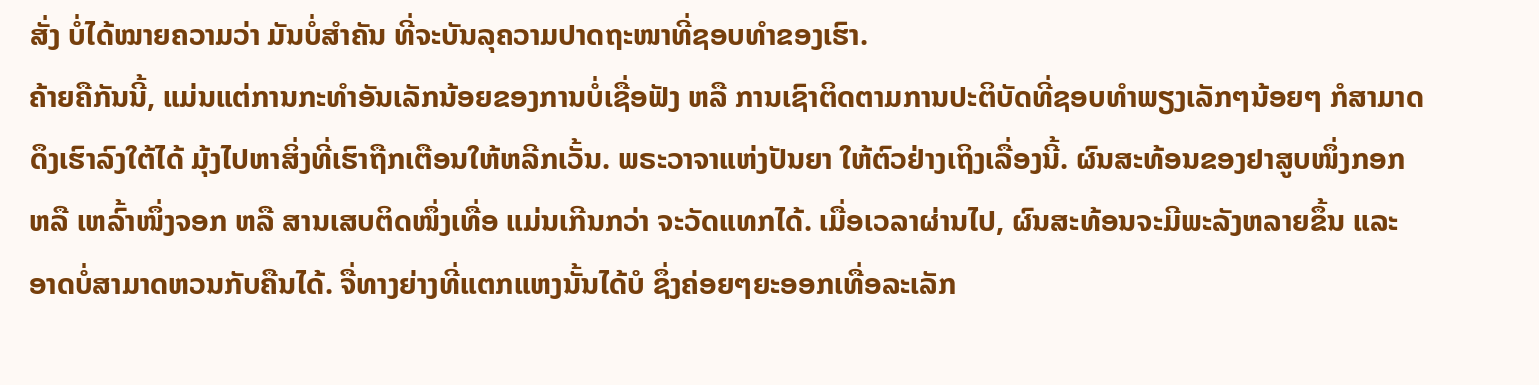ສັ່ງ ບໍ່ໄດ້ໝາຍຄວາມວ່າ ມັນບໍ່ສຳຄັນ ທີ່ຈະບັນລຸຄວາມປາດຖະໜາທີ່ຊອບທຳຂອງເຮົາ.
ຄ້າຍຄືກັນນີ້, ແມ່ນແຕ່ການກະທຳອັນເລັກນ້ອຍຂອງການບໍ່ເຊື່ອຟັງ ຫລື ການເຊົາຕິດຕາມການປະຕິບັດທີ່ຊອບທຳພຽງເລັກໆນ້ອຍໆ ກໍສາມາດດຶງເຮົາລົງໃຕ້ໄດ້ ມຸ້ງໄປຫາສິ່ງທີ່ເຮົາຖືກເຕືອນໃຫ້ຫລີກເວັ້ນ. ພຣະວາຈາແຫ່ງປັນຍາ ໃຫ້ຕົວຢ່າງເຖິງເລື່ອງນີ້. ຜົນສະທ້ອນຂອງຢາສູບໜຶ່ງກອກ ຫລື ເຫລົ້າໜຶ່ງຈອກ ຫລື ສານເສບຕິດໜຶ່ງເທື່ອ ແມ່ນເກີນກວ່າ ຈະວັດແທກໄດ້. ເມື່ອເວລາຜ່ານໄປ, ຜົນສະທ້ອນຈະມີພະລັງຫລາຍຂຶ້ນ ແລະ ອາດບໍ່ສາມາດຫວນກັບຄືນໄດ້. ຈື່ທາງຍ່າງທີ່ແຕກແຫງນັ້ນໄດ້ບໍ ຊຶ່ງຄ່ອຍໆຍະອອກເທື່ອລະເລັກ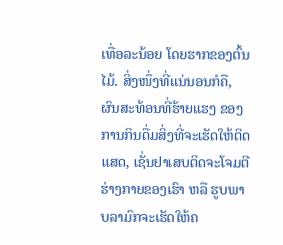ເທື່ອລະນ້ອຍ ໂດຍຮາກຂອງຕົ້ນໄມ້. ສິ່ງໜຶ່ງທີ່ແນ່ນອນກໍຄື, ຜົນສະທ້ອນທີ່ຮ້າຍແຮງ ຂອງການກິນດື່ມສິ່ງທີ່ຈະເຮັດໃຫ້ຕິດແສດ, ເຊັ່ນຢາເສບຕິດຈະໂຈມຕີຮ່າງກາຍຂອງເຮົາ ຫລື ຮູບພາບລາມົກຈະເຮັດໃຫ້ຄ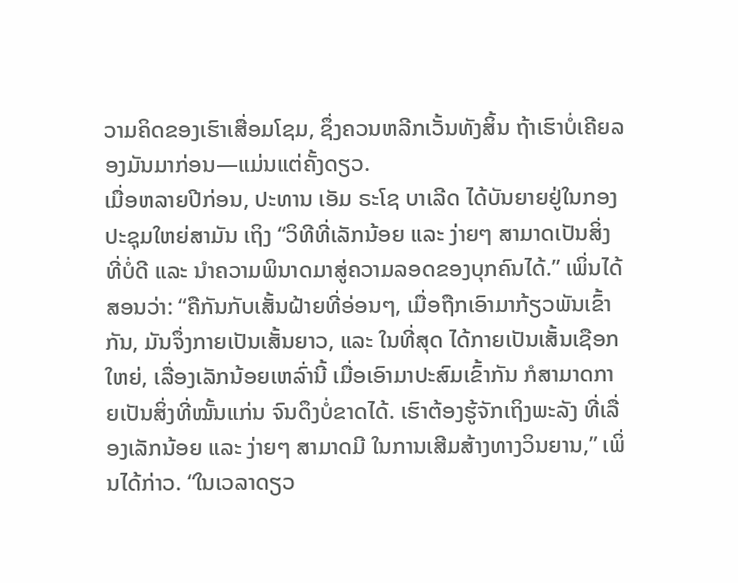ວາມຄິດຂອງເຮົາເສື່ອມໂຊມ, ຊຶ່ງຄວນຫລີກເວັ້ນທັງສິ້ນ ຖ້າເຮົາບໍ່ເຄີຍລອງມັນມາກ່ອນ—ແມ່ນແຕ່ຄັ້ງດຽວ.
ເມື່ອຫລາຍປີກ່ອນ, ປະທານ ເອັມ ຣະໂຊ ບາເລີດ ໄດ້ບັນຍາຍຢູ່ໃນກອງປະຊຸມໃຫຍ່ສາມັນ ເຖິງ “ວິທີທີ່ເລັກນ້ອຍ ແລະ ງ່າຍໆ ສາມາດເປັນສິ່ງທີ່ບໍ່ດີ ແລະ ນຳຄວາມພິນາດມາສູ່ຄວາມລອດຂອງບຸກຄົນໄດ້.” ເພິ່ນໄດ້ສອນວ່າ: “ຄືກັນກັບເສັ້ນຝ້າຍທີ່ອ່ອນໆ, ເມື່ອຖືກເອົາມາກ້ຽວພັນເຂົ້າກັນ, ມັນຈຶ່ງກາຍເປັນເສັ້ນຍາວ, ແລະ ໃນທີ່ສຸດ ໄດ້ກາຍເປັນເສັ້ນເຊືອກໃຫຍ່, ເລື່ອງເລັກນ້ອຍເຫລົ່ານີ້ ເມື່ອເອົາມາປະສົມເຂົ້າກັນ ກໍສາມາດກາຍເປັນສິ່ງທີ່ໝັ້ນແກ່ນ ຈົນດຶງບໍ່ຂາດໄດ້. ເຮົາຕ້ອງຮູ້ຈັກເຖິງພະລັງ ທີ່ເລື່ອງເລັກນ້ອຍ ແລະ ງ່າຍໆ ສາມາດມີ ໃນການເສີມສ້າງທາງວິນຍານ,” ເພິ່ນໄດ້ກ່າວ. “ໃນເວລາດຽວ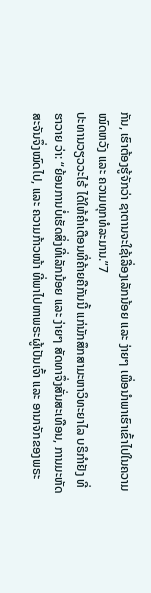ກັນ, ເຮົາຕ້ອງຮູ້ຈັກວ່າ ຊາຕານຈະໃຊ້ເລື່ອງເລັກນ້ອຍ ແລະ ງ່າຍໆ ເພື່ອນຳພາເຮົາເຂົ້າໄປໃນຄວາມໝົດຫວັງ ແລະ ຄວາມທຸກທໍລະມານ.”7
ປະທານວຽວວະໄຣ້ ໄດ້ໃຫ້ຄຳເຕືອນທີ່ຄ້າຍຄືກັນນີ້ ແກ່ນັກສຶກສາມະຫາວິທະຍາໄລ ບຣິກຳຢັງ ທີ່ຮາວາຍ ວ່າ: “ຍ້ອນການບໍ່ເຮັດສິ່ງທີ່ເລັກນ້ອຍ ແລະ ງ່າຍໆ ສັດທາຈຶ່ງສັ່ນສະເທືອນ, ການມະຫັດສະຈັນຈຶ່ງໝົດໄປ, ແລະ ຄວາມກ້າວໜ້າ ທີ່ພາໄປຫາພຣະຜູ້ເປັນເຈົ້າ ແລະ ອານາຈັກຂອງພຣະ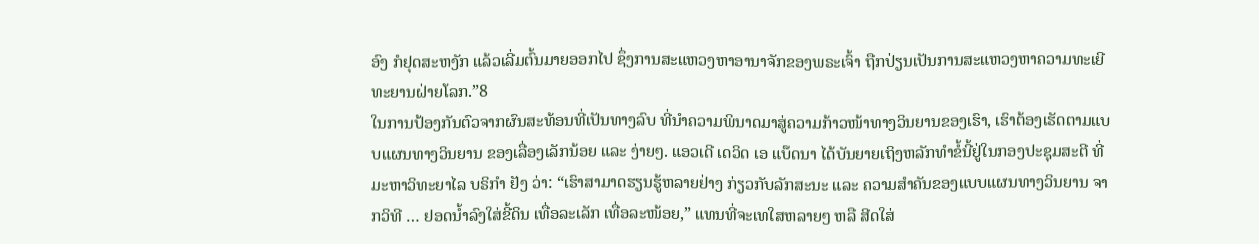ອົງ ກໍຢຸດສະຫງັກ ແລ້ວເລີ່ມຕົ້ນມາຍອອກໄປ ຊຶ່ງການສະແຫວງຫາອານາຈັກຂອງພຣະເຈົ້າ ຖືກປ່ຽນເປັນການສະແຫວງຫາຄວາມທະເຍີທະຍານຝ່າຍໂລກ.”8
ໃນການປ້ອງກັນຕົວຈາກຜົນສະທ້ອນທີ່ເປັນທາງລົບ ທີ່ນຳຄວາມພິນາດມາສູ່ຄວາມກ້າວໜ້າທາງວິນຍານຂອງເຮົາ, ເຮົາຕ້ອງເຮັດຕາມແບບແຜນທາງວິນຍານ ຂອງເລື່ອງເລັກນ້ອຍ ແລະ ງ່າຍໆ. ແອວເດີ ເດວິດ ເອ ແບ໊ດນາ ໄດ້ບັນຍາຍເຖິງຫລັກທຳຂໍ້ນີ້ຢູ່ໃນກອງປະຊຸມສະຕີ ທີ່ມະຫາວິທະຍາໄລ ບຣິກຳ ຢັງ ວ່າ: “ເຮົາສາມາດຮຽນຮູ້ຫລາຍຢ່າງ ກ່ຽວກັບລັກສະນະ ແລະ ຄວາມສຳຄັນຂອງແບບແຜນທາງວິນຍານ ຈາກວິທີ … ຢອດນ້ຳລົງໃສ່ຂີ້ດິນ ເທື່ອລະເລັກ ເທື່ອລະໜ້ອຍ,” ແທນທີ່ຈະເທໃສຫລາຍໆ ຫລື ສີດໃສ່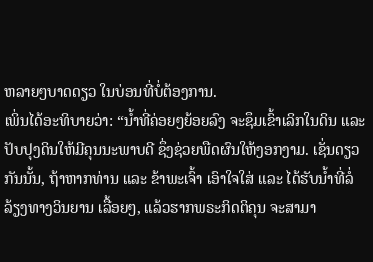ຫລາຍໆບາດດຽວ ໃນບ່ອນທີ່ບໍ່ຕ້ອງການ.
ເພິ່ນໄດ້ອະທິບາຍວ່າ: “ນ້ຳທີ່ຄ່ອຍໆຍ້ອຍລົງ ຈະຊຶມເຂົ້າເລິກໃນດິນ ແລະ ປັບປຸງດິນໃຫ້ມີຄຸນນະພາບດີ ຊຶ່ງຊ່ວຍພືດຜົນໃຫ້ງອກງາມ. ເຊັ່ນດຽວກັນນັ້ນ, ຖ້າຫາກທ່ານ ແລະ ຂ້າພະເຈົ້າ ເອົາໃຈໃສ່ ແລະ ໄດ້ຮັບນ້ຳທີ່ລໍ່ລ້ຽງທາງວິນຍານ ເລື້ອຍໆ, ແລ້ວຮາກພຣະກິດຕິຄຸນ ຈະສາມາ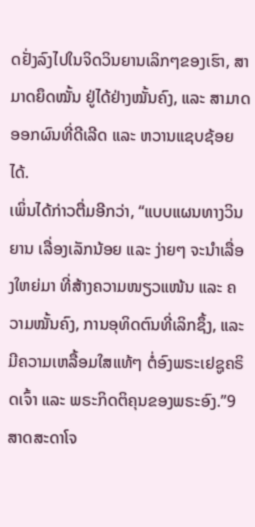ດຢັ່ງລົງໄປໃນຈິດວິນຍານເລິກໆຂອງເຮົາ, ສາມາດຍຶດໝັ້ນ ຢູ່ໄດ້ຢ່າງໝັ້ນຄົງ, ແລະ ສາມາດອອກຜົນທີ່ດີເລີດ ແລະ ຫວານແຊບຊ້ອຍໄດ້.
ເພິ່ນໄດ້ກ່າວຕື່ມອີກວ່າ, “ແບບແຜນທາງວິນຍານ ເລື່ອງເລັກນ້ອຍ ແລະ ງ່າຍໆ ຈະນຳເລື່ອງໃຫຍ່ມາ ທີ່ສ້າງຄວາມໜຽວແໜ້ນ ແລະ ຄວາມໝັ້ນຄົງ, ການອຸທິດຕົນທີ່ເລິກຊຶ້ງ, ແລະ ມີຄວາມເຫລື້ອມໃສແທ້ໆ ຕໍ່ອົງພຣະເຢຊູຄຣິດເຈົ້າ ແລະ ພຣະກິດຕິຄຸນຂອງພຣະອົງ.”9
ສາດສະດາໂຈ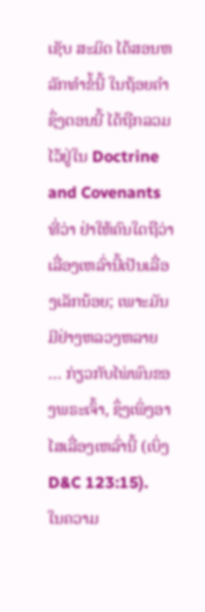ເຊັບ ສະມິດ ໄດ້ສອນຫລັກທຳຂໍ້ນີ້ ໃນຖ້ອຍຄຳ ຊຶ່ງຕອນນີ້ ໄດ້ຖືກລວມໄວ້ຢູ່ໃນ Doctrine and Covenants ທີ່ວ່າ ຢ່າໃຫ້ຄົນໃດຖືວ່າເລື່ອງເຫລົ່ານີ້ເປັນເລື່ອງເລັກນ້ອຍ; ເພາະມັນມີຢ່າງຫລວງຫລາຍ … ກ່ຽວກັບໄພ່ພົນຂອງພຣະເຈົ້າ, ຊຶ່ງເພິ່ງອາໄສເລື່ອງເຫລົ່ານີ້ (ເບິ່ງ D&C 123:15).
ໃນຄວາມ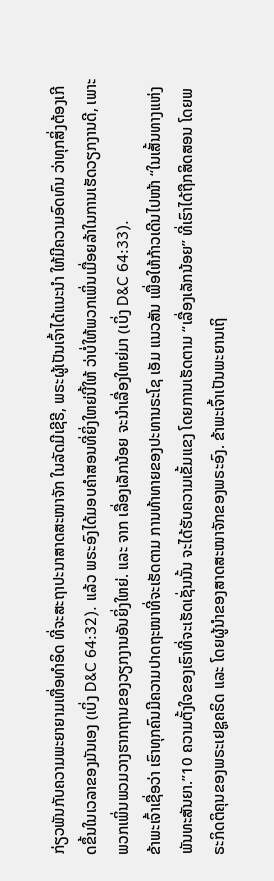ກ່ຽວພັນກັບຄວາມພະຍາຍາມເທື່ອທຳອິດ ທີ່ຈະສະຖາປະນາສາດສະໜາຈັກ ໃນລັດມີເຊີຣີ, ພຣະຜູ້ເປັນເຈົ້າໄດ້ແນະນຳ ໃຫ້ມີຄວາມອົດທົນ ວ່າທຸກສິ່ງຕ້ອງເກີດຂຶ້ນໃນເວລາຂອງມັນເອງ (ເບິ່ງ D&C 64:32). ແລ້ວ ພຣະອົງໄດ້ມອບຄຳສອນທີ່ຍິ່ງໃຫຍ່ນີ້ໃຫ້ ວ່າບໍ່ໃຫ້ພວກເພິ່ນເມື່ອຍລ້າໃນການເຮັດວຽກງານດີ, ເພາະພວກເພິ່ນພວມວາງຮາກຖານຂອງວຽກງານອັນຍິ່ງໃຫຍ່. ແລະ ຈາກ ເລື່ອງເລັກນ້ອຍ ຈະນຳເລື່ອງໃຫຍ່ມາ (ເບິ່ງ D&C 64:33).
ຂ້າພະເຈົ້າເຊື່ອວ່າ ເຮົາທຸກຄົນມີຄວາມປາດຖະໜາທີ່ຈະເຮັດຕາມ ການທ້າທາຍຂອງປະທານຣະໂຊ ເອັມ ແນວສັນ ເພື່ອໃຫ້ກ້າວເດີນໄປໜ້າ “ໃນເສັ້ນທາງແຫ່ງພັນທະສັນຍາ.”10 ຄວາມຕັ້ງໃຈຂອງເຮົາທີ່ຈະເຮັດເຊັ່ນນັ້ນ ຈະໄດ້ຮັບຄວາມເຂັ້ມແຂງ ໂດຍການເຮັດຕາມ “ເລື່ອງເລັກນ້ອຍ” ທີ່ເຮົາໄດ້ຖືກສິດສອນ ໂດຍພຣະກິດຕິຄຸນຂອງພຣະເຢຊູຄຣິດ ແລະ ໂດຍຜູ້ນຳຂອງສາດສະໜາຈັກຂອງພຣະອົງ. ຂ້າພະເຈົ້າເປັນພະຍານເຖິ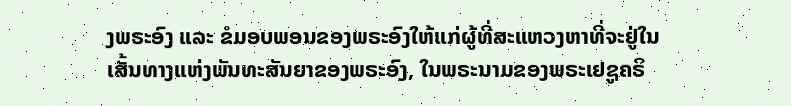ງພຣະອົງ ແລະ ຂໍມອບພອນຂອງພຣະອົງໃຫ້ແກ່ຜູ້ທີ່ສະແຫວງຫາທີ່ຈະຢູ່ໃນເສັ້ນທາງແຫ່ງພັນທະສັນຍາຂອງພຣະອົງ, ໃນພຣະນາມຂອງພຣະເຢຊູຄຣິ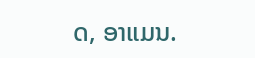ດ, ອາແມນ.